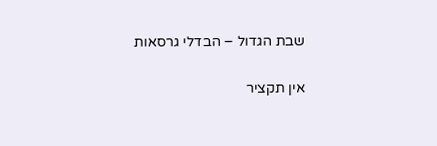שבת הגדול – הבדלי גרסאות

אין תקציר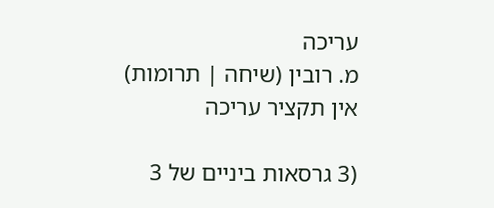עריכה
מ. רובין (שיחה | תרומות)
אין תקציר עריכה

(3 גרסאות ביניים של 3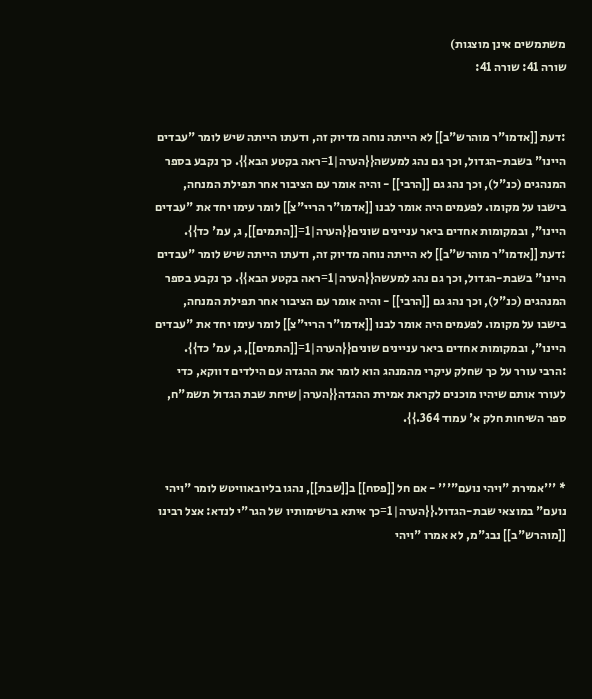משתמשים אינן מוצגות)
שורה 41: שורה 41:


:דעת [[אדמו"ר מוהרש"ב]] לא הייתה נוחה מדיוק זה, ודעתו הייתה שיש לומר "עבדים היינו" בשבת-הגדול, וכך גם נהג למעשה{{הערה|1=ראה בקטע הבא}}. כך נקבע בספר המנהגים (כנ"ל), וכך נהג גם [[הרבי]] - והיה אומר עם הציבור אחר תפילת המנחה, בישבו על מקומו. לפעמים היה אומר לבנו [[אדמו"ר הריי"צ]] לומר עימו יחד את "עבדים היינו", ובמקומות אחדים ביאר עניינים שונים{{הערה|1=[[התמים]], ג, עמ' כד}}.
:דעת [[אדמו"ר מוהרש"ב]] לא הייתה נוחה מדיוק זה, ודעתו הייתה שיש לומר "עבדים היינו" בשבת-הגדול, וכך גם נהג למעשה{{הערה|1=ראה בקטע הבא}}. כך נקבע בספר המנהגים (כנ"ל), וכך נהג גם [[הרבי]] - והיה אומר עם הציבור אחר תפילת המנחה, בישבו על מקומו. לפעמים היה אומר לבנו [[אדמו"ר הריי"צ]] לומר עימו יחד את "עבדים היינו", ובמקומות אחדים ביאר עניינים שונים{{הערה|1=[[התמים]], ג, עמ' כד}}.
:הרבי עורר על כך שחלק עיקרי מהמנהג הוא לומר את ההגדה עם הילדים דווקא, כדי לעורר אותם שיהיו מוכנים לקראת אמירת ההגדה{{הערה|שיחת שבת הגדול תשמ"ח, ספר השיחות חלק א' עמוד 364.}}.


* '''אמירת "ויהי נועם"''' - אם חל [[פסח]] ב[[שבת]], נהגו בליובאוויטש לומר "ויהי נועם" במוצאי שבת-הגדול.{{הערה|1=כך איתא ברשימותיו של הגר"י לנדא: אצל רבינו [[מוהרש"ב]] נבג"מ, לא אמרו "ויהי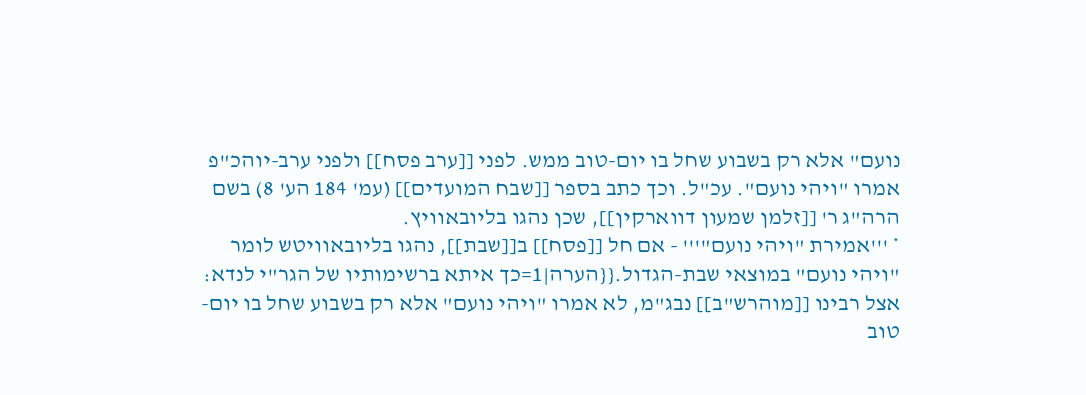נועם" אלא רק בשבוע שחל בו יום-טוב ממש. לפני [[ערב פסח]] ולפני ערב-יוהכ"פ אמרו "ויהי נועם". עכ"ל. וכך כתב בספר [[שבח המועדים]] (עמ' 184 הע' 8) בשם הרה"ג ר' [[זלמן שמעון דווארקין]], שכן נהגו בליובאוויץ.
* '''אמירת "ויהי נועם"''' - אם חל [[פסח]] ב[[שבת]], נהגו בליובאוויטש לומר "ויהי נועם" במוצאי שבת-הגדול.{{הערה|1=כך איתא ברשימותיו של הגר"י לנדא: אצל רבינו [[מוהרש"ב]] נבג"מ, לא אמרו "ויהי נועם" אלא רק בשבוע שחל בו יום-טוב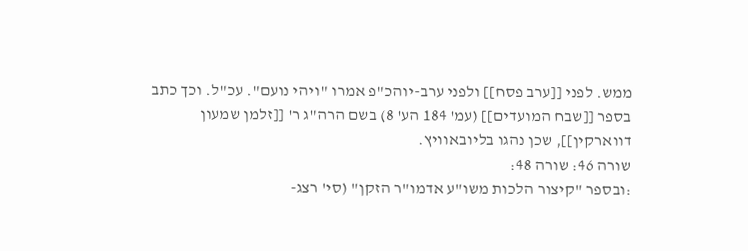ממש. לפני [[ערב פסח]] ולפני ערב-יוהכ"פ אמרו "ויהי נועם". עכ"ל. וכך כתב בספר [[שבח המועדים]] (עמ' 184 הע' 8) בשם הרה"ג ר' [[זלמן שמעון דווארקין]], שכן נהגו בליובאוויץ.
שורה 46: שורה 48:
:ובספר "קיצור הלכות משו"ע אדמו"ר הזקן" (סי' רצג-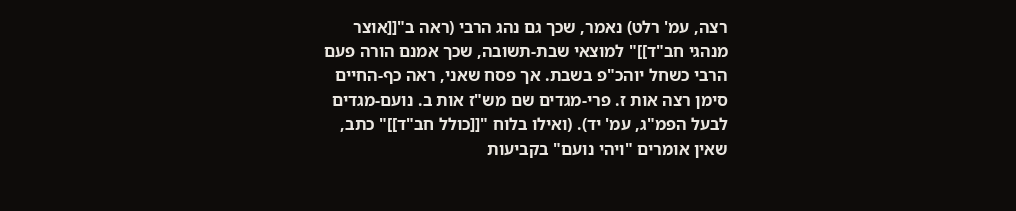רצה, עמ' רלט) נאמר, שכך גם נהג הרבי (ראה ב"[[אוצר מנהגי חב"ד]]" למוצאי שבת-תשובה, שכך אמנם הורה פעם הרבי כשחל יוהכ"פ בשבת. אך פסח שאני, ראה כף-החיים סימן רצה אות ז. פרי-מגדים שם מש"ז אות ב. נועם-מגדים לבעל הפמ"ג, עמ' יד). (ואילו בלוח "[[כולל חב"ד]]" כתב, שאין אומרים "ויהי נועם" בקביעות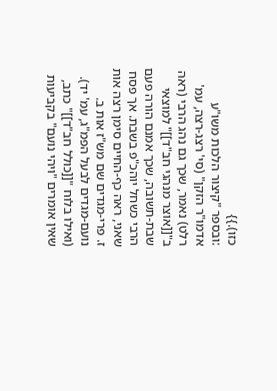כזו).}}
:ובספר "קיצור הלכות משו"ע אדמו"ר הזקן" (סי' רצג-רצה, עמ' רלט) נאמר, שכך גם נהג הרבי (ראה ב"[[אוצר מנהגי חב"ד]]" למוצאי שבת-תשובה, שכך אמנם הורה פעם הרבי כשחל יוהכ"פ בשבת. אך פסח שאני, ראה כף-החיים סימן רצה אות ז. פרי-מגדים שם מש"ז אות ב. נועם-מגדים לבעל הפמ"ג, עמ' יד). (ואילו בלוח "[[כולל חב"ד]]" כתב, שאין אומרים "ויהי נועם" בקביעות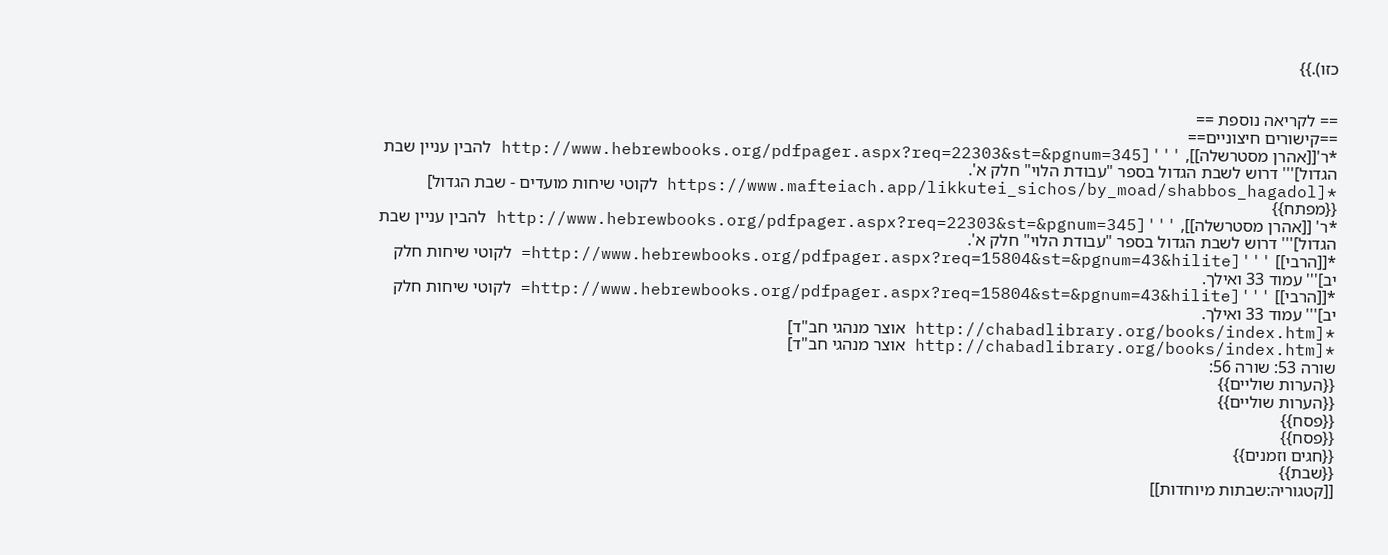כזו).}}


== לקריאה נוספת ==
==קישורים חיצוניים==
*ר'[[אהרן מסטרשלה]], '''[http://www.hebrewbooks.org/pdfpager.aspx?req=22303&st=&pgnum=345 להבין עניין שבת הגדול]''' דרוש לשבת הגדול בספר "עבודת הלוי" חלק א'.
*[https://www.mafteiach.app/likkutei_sichos/by_moad/shabbos_hagadol לקוטי שיחות מועדים - שבת הגדול] {{מפתח}}
*ר' [[אהרן מסטרשלה]], '''[http://www.hebrewbooks.org/pdfpager.aspx?req=22303&st=&pgnum=345 להבין עניין שבת הגדול]''' דרוש לשבת הגדול בספר "עבודת הלוי" חלק א'.
*[[הרבי]] '''[http://www.hebrewbooks.org/pdfpager.aspx?req=15804&st=&pgnum=43&hilite= לקוטי שיחות חלק יב]''' עמוד 33 ואילך.
*[[הרבי]] '''[http://www.hebrewbooks.org/pdfpager.aspx?req=15804&st=&pgnum=43&hilite= לקוטי שיחות חלק יב]''' עמוד 33 ואילך.
*[http://chabadlibrary.org/books/index.htm אוצר מנהגי חב"ד]
*[http://chabadlibrary.org/books/index.htm אוצר מנהגי חב"ד]
שורה 53: שורה 56:
{{הערות שוליים}}
{{הערות שוליים}}
{{פסח}}
{{פסח}}
{{חגים וזמנים}}
{{שבת}}
[[קטגוריה:שבתות מיוחדות]]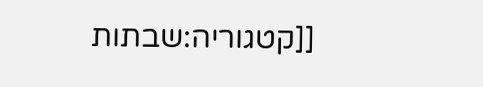[[קטגוריה:שבתות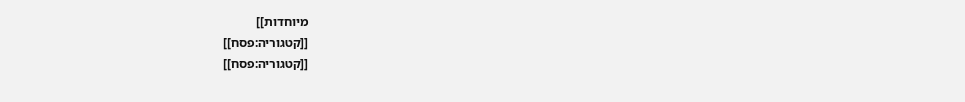מיוחדות]]
[[קטגוריה:פסח]]
[[קטגוריה:פסח]]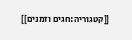[[קטגוריה:חגים וזמנים]]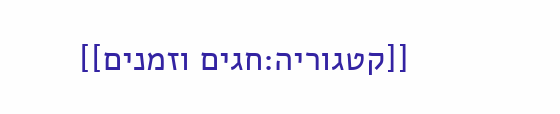[[קטגוריה:חגים וזמנים]]